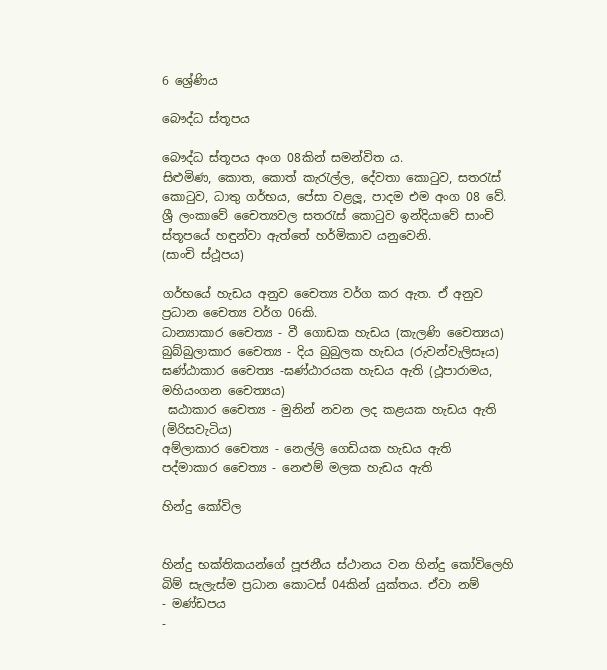6 ශ්‍රේණිය

බෞද්ධ ස්තූපය

බෞද්ධ ස්තූපය අංග 08කින් සමන්විත ය.
සිළුමිණ, කොත, කොත් කැරැල්ල, දේවතා කොටුව, සතරැස් කොටුව, ධාතු ගර්භය, පේසා වළලූ, පාදම එම අංග 08 වේ.
ශ්‍රී ලංකාවේ චෛත්‍යවල සතරැස් කොටුව ඉන්දියාවේ සාංචි ස්තූපයේ හඳුන්වා ඇත්තේ හර්මිකාව යනුවෙනි.
(සාංචි ස්ථූපය)

ගර්භයේ හැඩය අනුව චෛත්‍ය වර්ග කර ඇත. ඒ අනුව ප්‍රධාන චෛත්‍ය වර්ග 06කි.
ධාන්‍යාකාර චෛත්‍ය - වී ගොඩක හැඩය (කැලණි චෛත්‍යය)
බුබ්බුලාකාර චෛත්‍ය - දිය බුබුලක හැඩය (රුවන්වැලිසෑය)
ඝණ්ඨාකාර චෛත්‍ය -ඝණ්ඨාරයක හැඩය ඇති (ථූපාරාමය, මහියංගන චෛත්‍යය)
 ඝඨාකාර චෛත්‍ය - මුනින් නවන ලද කළයක හැඩය ඇති (මිරිසවැටිය)
අම්ලාකාර චෛත්‍ය - නෙල්ලි ගෙඩියක හැඩය ඇති
පද්මාකාර චෛත්‍ය - නෙළුම් මලක හැඩය ඇති

හින්දු කෝවිල


හින්දු භක්තිකයන්ගේ පූජනීය ස්ථානය වන හින්දු කෝවිලෙහි බිම් සැලැස්ම ප්‍රධාන කොටස් 04කින් යුක්තය. ඒවා නම්
- මණ්ඩපය
-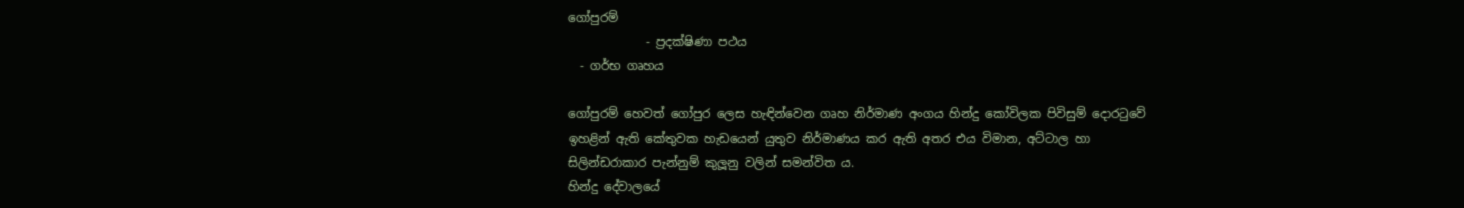ගෝපුරම්
             - ප්‍රදක්ෂිණා පථය
  - ගර්භ ගෘහය

ගෝපුරම් හෙවත් ගෝපුර ලෙස හැඳින්වෙන ගෘහ නිර්මාණ අංගය හින්දු කෝවිලක පිවිසුම් දොරටුවේ ඉහළින් ඇති කේතුවක හැඩයෙන් යුතුව නිර්මාණය කර ඇති අතර එය විමාන, අට්ටාල හා සිලින්ඩරාකාර පැන්නුම් කුලූනු වලින් සමන්විත ය.
හින්දු දේවාලයේ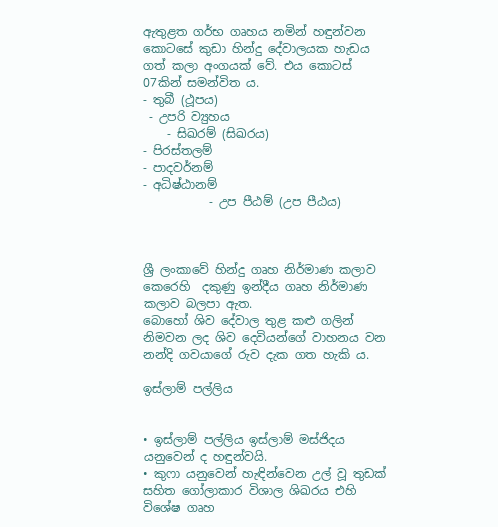ඇතුළත ගර්භ ගෘහය නමින් හඳුන්වන කොටසේ කුඩා හින්දු දේවාලයක හැඩය ගත් කලා අංගයක් වේ. එය කොටස් 07කින් සමන්විත ය.
- තුබී (ථූපය)
 - උපරි ව්‍යුහය
    - සිඛරම් (සිඛරය)
- පිරස්තලම්
- පාදවර්නම්
- අධිෂ්ඨානම්
           - උප පීඨම් (උප පීඨය)



ශ්‍රී ලංකාවේ හින්දු ගෘහ නිර්මාණ කලාව කෙරෙහි  දකුණු ඉන්දීය ගෘහ නිර්මාණ කලාව බලපා ඇත.
බොහෝ ශිව දේවාල තුළ කළු ගලින් නිමවන ලද ශිව දෙවියන්ගේ වාහනය වන නන්දි ගවයාගේ රුව දැක ගත හැකි ය.

ඉස්ලාම් පල්ලිය


• ඉස්ලාම් පල්ලිය ඉස්ලාම් මස්ජිදය යනුවෙන් ද හඳුන්වයි.
• කුෆා යනුවෙන් හැඳින්වෙන උල් වූ තුඩක් සහිත ගෝලාකාර විශාල ශිඛරය එහි විශේෂ ගෘහ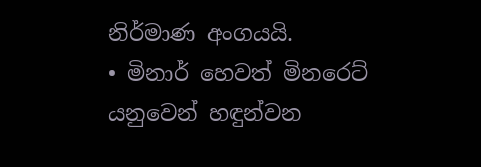නිර්මාණ අංගයයි.
• මිනාර් හෙවත් මිනරෙට් යනුවෙන් හඳුන්වන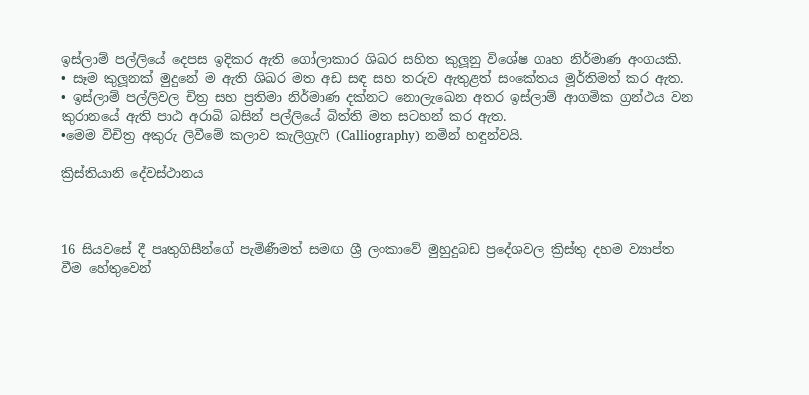ඉස්ලාම් පල්ලියේ දෙපස ඉදිකර ඇති ගෝලාකාර ශිඛර සහිත කුලූනු විශේෂ ගෘහ නිර්මාණ අංගයකි.
• සෑම කුලූනක් මුදුනේ ම ඇති ශිඛර මත අඩ සඳ සහ තරුව ඇතුළත් සංකේතය මූර්තිමත් කර ඇත.
• ඉස්ලාම් පල්ලිවල චිත්‍ර සහ ප්‍රතිමා නිර්මාණ දක්නට නොලැඛෙන අතර ඉස්ලාම් ආගමික ග්‍රන්ථය වන කුරානයේ ඇති පාඨ අරාබි බසින් පල්ලියේ බිත්ති මත සටහන් කර ඇත.
•මෙම විචිත්‍ර අකුරු ලිවීමේ කලාව කැලිග්‍රැෆි (Calliography) නමින් හඳුන්වයි.

ක්‍රිස්තියානි දේවස්ථානය



16 සියවසේ දී පෘතුගිසීන්ගේ පැමිණීමත් සමඟ ශ්‍රී ලංකාවේ මුහුදුබඩ ප්‍රදේශවල ක්‍රිස්තු දහම ව්‍යාප්ත වීම හේතුවෙන්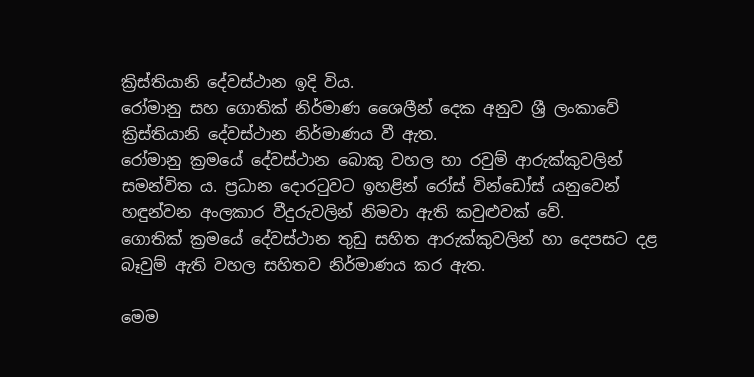ක්‍රිස්තියානි දේවස්ථාන ඉදි විය.
රෝමානු සහ ගොතික් නිර්මාණ ශෛලීන් දෙක අනුව ශ්‍රී ලංකාවේ ක්‍රිස්තියානි දේවස්ථාන නිර්මාණය වී ඇත.
රෝමානු ක්‍රමයේ දේවස්ථාන බොකු වහල හා රවුම් ආරුක්කුවලින් සමන්විත ය. ප්‍රධාන දොරටුවට ඉහළින් රෝස් වින්ඩෝස් යනුවෙන් හඳුන්වන අංලකාර වීදුරුවලින් නිමවා ඇති කවුළුවක් වේ.
ගොතික් ක්‍රමයේ දේවස්ථාන තුඩු සහිත ආරුක්කුවලින් හා දෙපසට දළ බෑවුම් ඇති වහල සහිතව නිර්මාණය කර ඇත.

මෙම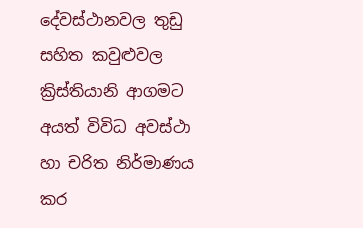දේවස්ථානවල තුඩු සහිත කවුළුවල ක්‍රිස්තියානි ආගමට අයත් විවිධ අවස්ථා හා චරිත නිර්මාණය කර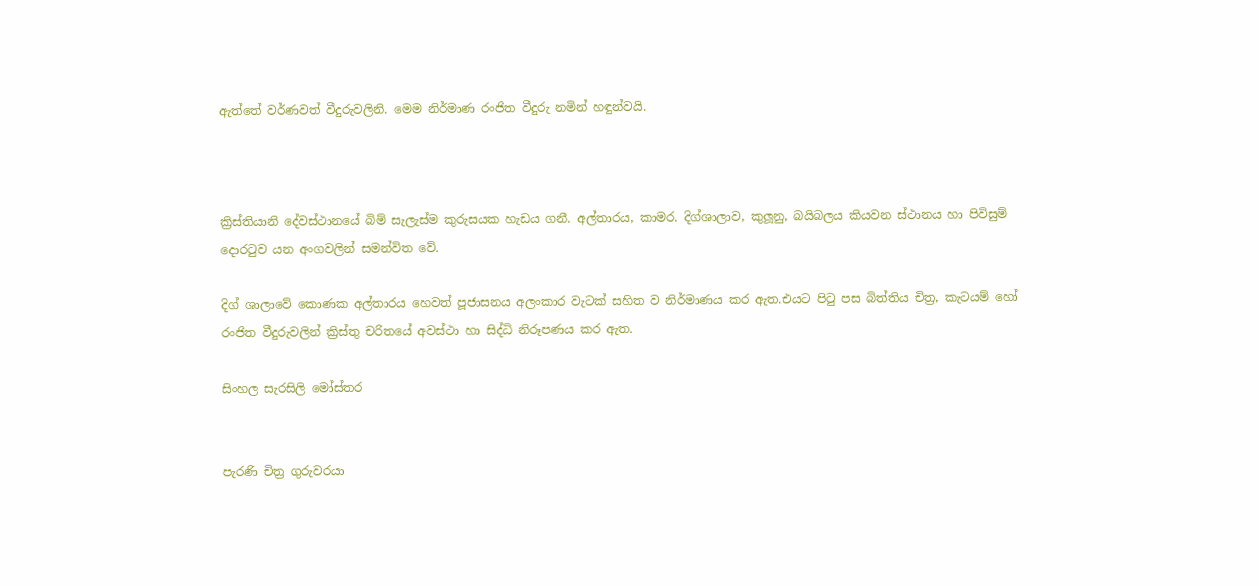ඇත්තේ වර්ණවත් වීදුරුවලිනි. මෙම නිර්මාණ රංජිත වීදුරු නමින් හඳුන්වයි.



ක්‍රිස්තියානි දේවස්ථානයේ බිම් සැලැස්ම කුරුසයක හැඩය ගනී. අල්තාරය, කාමර. දිග්ශාලාව, කුලූනු, බයිබලය කියවන ස්ථානය හා පිවිසුම් දොරටුව යන අංගවලින් සමන්විත වේ.

දිග් ශාලාවේ කොණක අල්තාරය හෙවත් පූජාසනය අලංකාර වැටක් සහිත ව නිර්මාණය කර ඇත.එයට පිටු පස බිත්තිය චිත්‍ර, කැටයම් හෝ රංජිත වීදුරුවලින් ක්‍රිස්තු චරිතයේ අවස්ථා හා සිද්ධි නිරූපණය කර ඇත.

සිංහල සැරසිලි මෝස්තර


පැරණි චිත්‍ර ගුරුවරයා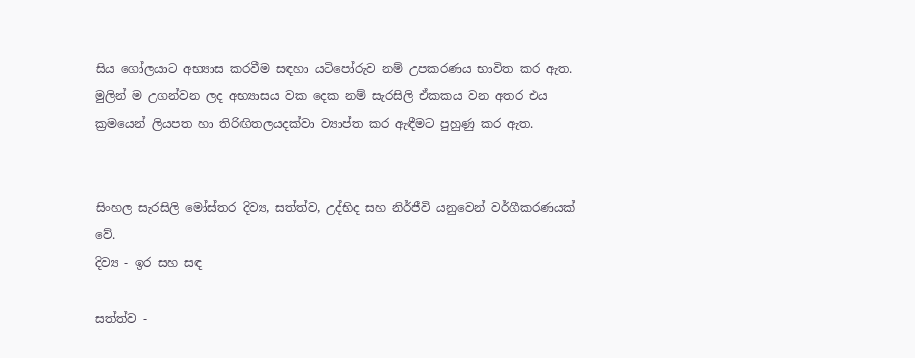සිය ගෝලයාට අභ්‍යාස කරවීම සඳහා යටිපෝරුව නම් උපකරණය භාවිත කර ඇත.
මුලින් ම උගන්වන ලද අභ්‍යාසය වක දෙක නම් සැරසිලි ඒකකය වන අතර එය ක්‍රමයෙන් ලියපත හා තිරිඟිතලයදක්වා ව්‍යාප්ත කර ඇඳීමට පුහුණු කර ඇත.


සිංහල සැරසිලි මෝස්තර දිව්‍ය, සත්ත්ව, උද්භිද සහ නිර්ජීවි යනුවෙන් වර්ගීකරණයක් වේ.
දිව්‍ය - ඉර සහ සඳ

සත්ත්ව -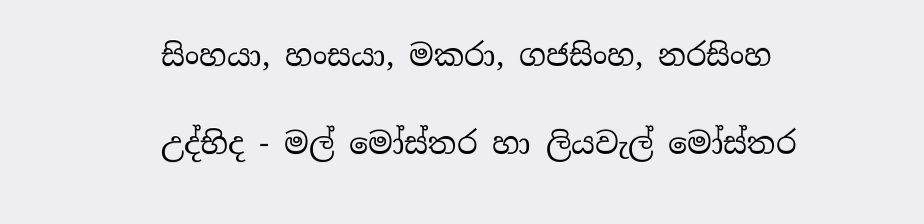සිංහයා, හංසයා, මකරා, ගජසිංහ, නරසිංහ

උද්භිද - මල් මෝස්තර හා ලියවැල් මෝස්තර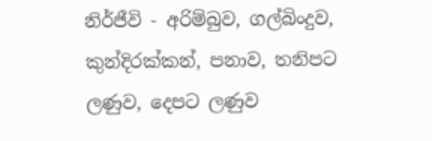නිර්ජීවි - අරිම්බුව, ගල්බිංදුව, කුන්දිරක්කන්, පනාව, තනිපට ලණුව, දෙපට ලණුව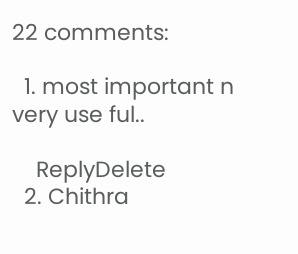22 comments:

  1. most important n very use ful..

    ReplyDelete
  2. Chithra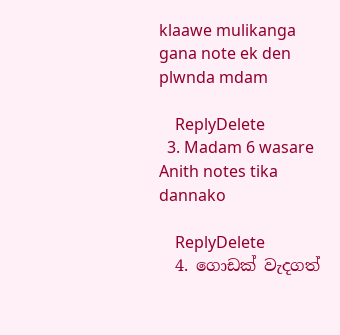klaawe mulikanga gana note ek den plwnda mdam

    ReplyDelete
  3. Madam 6 wasare Anith notes tika dannako

    ReplyDelete
  4. ගොඩක් වැදගත්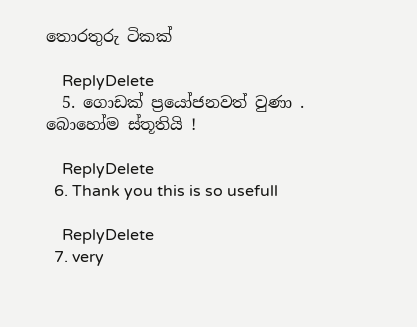තොරතුරු ටිකක්

    ReplyDelete
  5. ගොඩක් ප්‍රයෝජනවත් වුණා . බොහෝම ස්තූතියි !

    ReplyDelete
  6. Thank you this is so usefull

    ReplyDelete
  7. very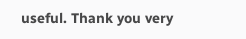useful. Thank you very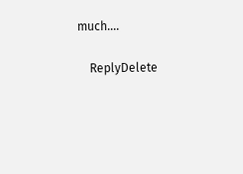much....

    ReplyDelete